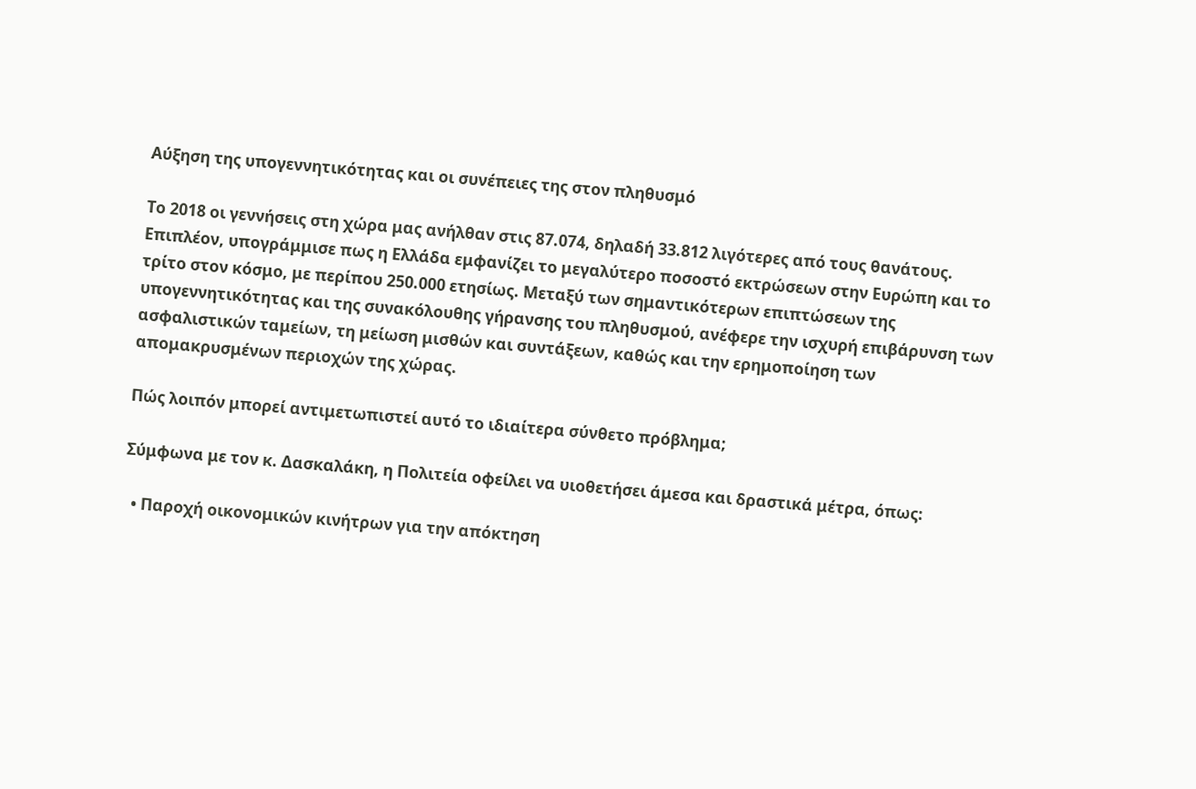Αύξηση της υπογεννητικότητας και οι συνέπειες της στον πληθυσμό

Το 2018 οι γεννήσεις στη χώρα μας ανήλθαν στις 87.074, δηλαδή 33.812 λιγότερες από τους θανάτους. Επιπλέον, υπογράμμισε πως η Ελλάδα εμφανίζει το μεγαλύτερο ποσοστό εκτρώσεων στην Ευρώπη και το τρίτο στον κόσμο, με περίπου 250.000 ετησίως. Μεταξύ των σημαντικότερων επιπτώσεων της υπογεννητικότητας και της συνακόλουθης γήρανσης του πληθυσμού, ανέφερε την ισχυρή επιβάρυνση των ασφαλιστικών ταμείων, τη μείωση μισθών και συντάξεων, καθώς και την ερημοποίηση των απομακρυσμένων περιοχών της χώρας.

Πώς λοιπόν μπορεί αντιμετωπιστεί αυτό το ιδιαίτερα σύνθετο πρόβλημα;

Σύμφωνα με τον κ. Δασκαλάκη, η Πολιτεία οφείλει να υιοθετήσει άμεσα και δραστικά μέτρα, όπως:

  • Παροχή οικονομικών κινήτρων για την απόκτηση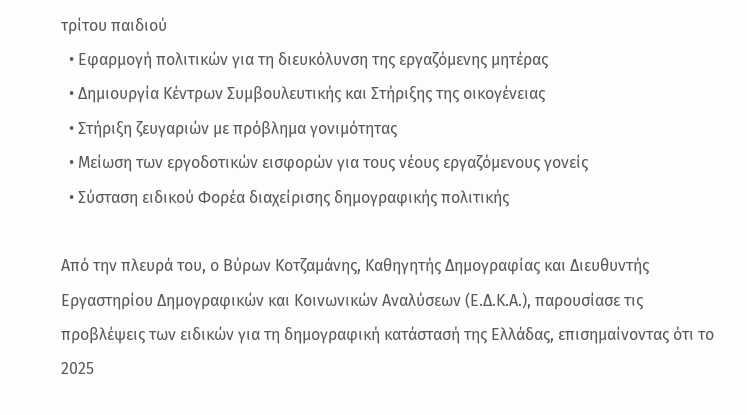τρίτου παιδιού
  • Εφαρμογή πολιτικών για τη διευκόλυνση της εργαζόμενης μητέρας
  • Δημιουργία Κέντρων Συμβουλευτικής και Στήριξης της οικογένειας
  • Στήριξη ζευγαριών με πρόβλημα γονιμότητας
  • Μείωση των εργοδοτικών εισφορών για τους νέους εργαζόμενους γονείς
  • Σύσταση ειδικού Φορέα διαχείρισης δημογραφικής πολιτικής

Από την πλευρά του, ο Βύρων Κοτζαμάνης, Καθηγητής Δημογραφίας και Διευθυντής Εργαστηρίου Δημογραφικών και Κοινωνικών Αναλύσεων (Ε.Δ.Κ.Α.), παρουσίασε τις προβλέψεις των ειδικών για τη δημογραφική κατάστασή της Ελλάδας, επισημαίνοντας ότι το 2025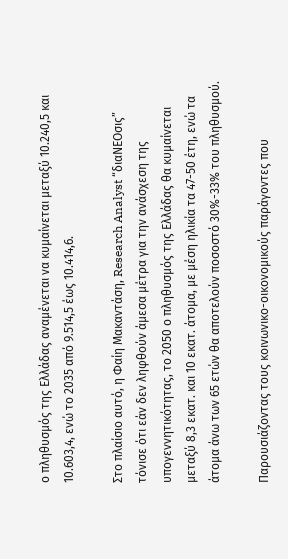ο πληθυσμός της Ελλάδας αναμένεται να κυμαίνεται μεταξύ 10.240,5 και 10.603,4, ενώ το 2035 από 9.514,5 έως 10.414,6.

Στο πλαίσιο αυτό, η Φαίη Μακαντάση, Research Analyst “διαΝΕΟσις” τόνισε ότι εάν δεν ληφθούν άμεσα μέτρα για την ανάσχεση της υπογεννητικότητας, το 2050 ο πληθυσμός της Ελλάδας θα κυμαίνεται μεταξύ 8,3 εκατ. και 10 εκατ. άτομα, με μέση ηλικία τα 47-50 έτη, ενώ τα άτομα άνω των 65 ετών θα αποτελούν ποσοστό 30%-33% του πληθυσμού.

Παρουσιάζοντας τους κοινωνικο-οικονομικούς παράγοντες που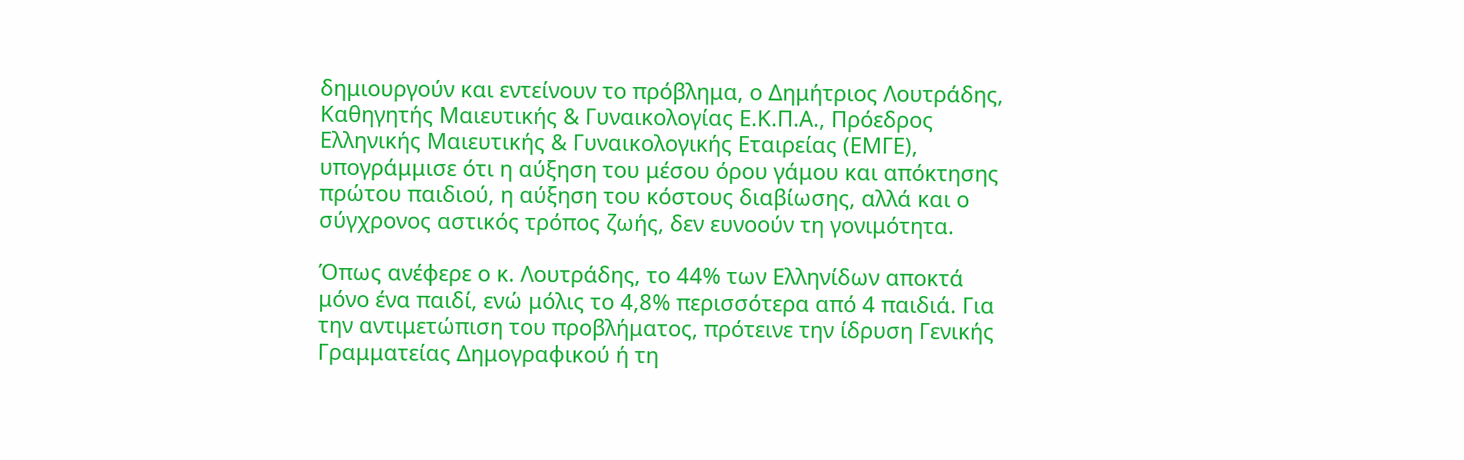δημιουργούν και εντείνουν το πρόβλημα, ο Δημήτριος Λουτράδης, Καθηγητής Μαιευτικής & Γυναικολογίας Ε.Κ.Π.Α., Πρόεδρος Ελληνικής Μαιευτικής & Γυναικολογικής Εταιρείας (ΕΜΓΕ), υπογράμμισε ότι η αύξηση του μέσου όρου γάμου και απόκτησης πρώτου παιδιού, η αύξηση του κόστους διαβίωσης, αλλά και ο σύγχρονος αστικός τρόπος ζωής, δεν ευνοούν τη γονιμότητα.

Όπως ανέφερε ο κ. Λουτράδης, το 44% των Ελληνίδων αποκτά μόνο ένα παιδί, ενώ μόλις το 4,8% περισσότερα από 4 παιδιά. Για την αντιμετώπιση του προβλήματος, πρότεινε την ίδρυση Γενικής Γραμματείας Δημογραφικού ή τη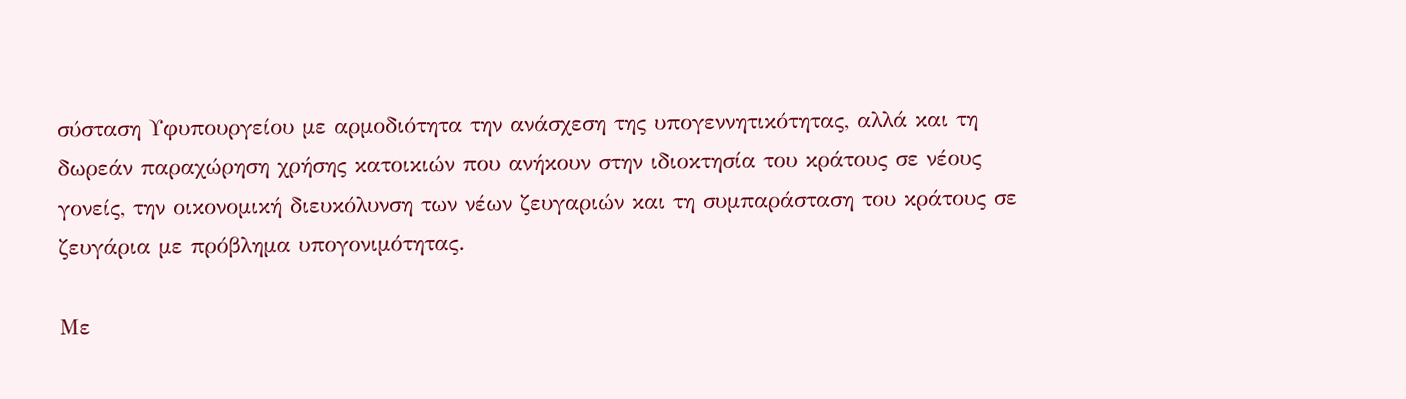σύσταση Υφυπουργείου με αρμοδιότητα την ανάσχεση της υπογεννητικότητας, αλλά και τη δωρεάν παραχώρηση χρήσης κατοικιών που ανήκουν στην ιδιοκτησία του κράτους σε νέους γονείς, την οικονομική διευκόλυνση των νέων ζευγαριών και τη συμπαράσταση του κράτους σε ζευγάρια με πρόβλημα υπογονιμότητας.

Με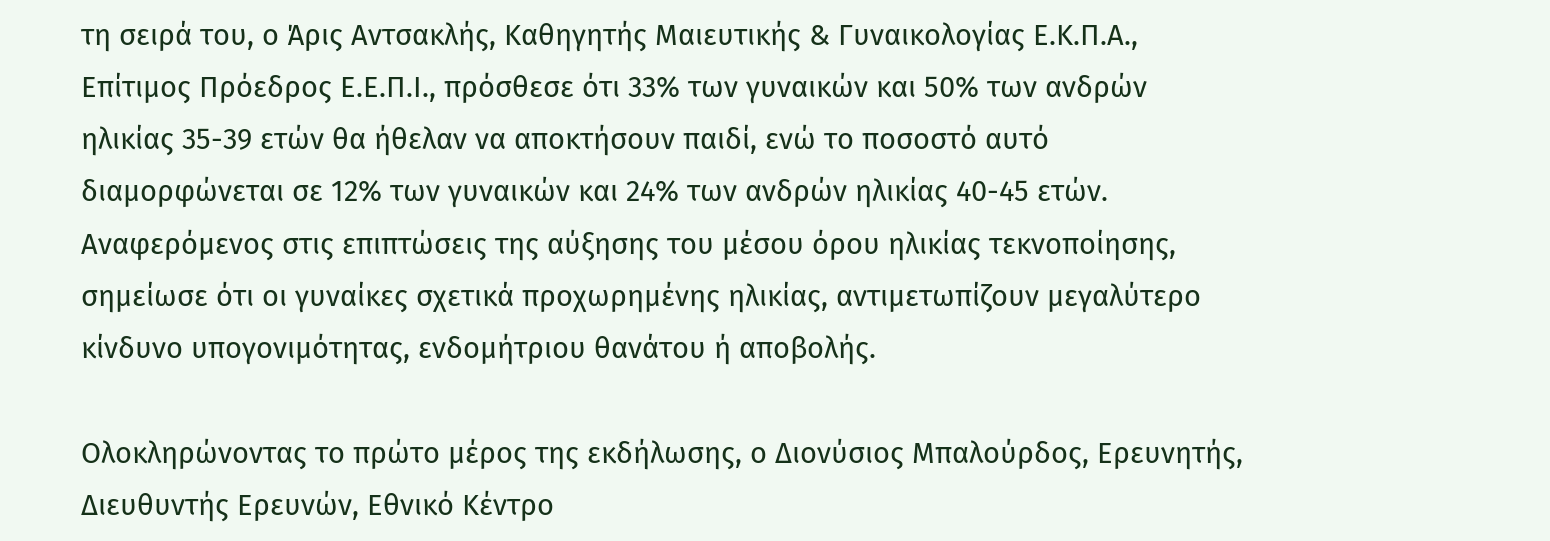τη σειρά του, ο Άρις Αντσακλής, Καθηγητής Μαιευτικής & Γυναικολογίας Ε.Κ.Π.Α., Επίτιμος Πρόεδρος Ε.Ε.Π.Ι., πρόσθεσε ότι 33% των γυναικών και 50% των ανδρών ηλικίας 35-39 ετών θα ήθελαν να αποκτήσουν παιδί, ενώ το ποσοστό αυτό διαμορφώνεται σε 12% των γυναικών και 24% των ανδρών ηλικίας 40-45 ετών. Αναφερόμενος στις επιπτώσεις της αύξησης του μέσου όρου ηλικίας τεκνοποίησης, σημείωσε ότι οι γυναίκες σχετικά προχωρημένης ηλικίας, αντιμετωπίζουν μεγαλύτερο κίνδυνο υπογονιμότητας, ενδομήτριου θανάτου ή αποβολής.

Ολοκληρώνοντας το πρώτο μέρος της εκδήλωσης, ο Διονύσιος Μπαλούρδος, Ερευνητής, Διευθυντής Ερευνών, Εθνικό Κέντρο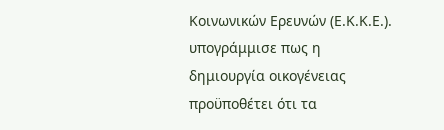Κοινωνικών Ερευνών (Ε.Κ.Κ.Ε.). υπογράμμισε πως η δημιουργία οικογένειας προϋποθέτει ότι τα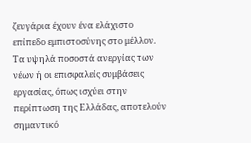ζευγάρια έχουν ένα ελάχιστο επίπεδο εμπιστοσύνης στο μέλλον. Τα υψηλά ποσοστά ανεργίας των νέων ή οι επισφαλείς συμβάσεις εργασίας, όπως ισχύει στην περίπτωση της Ελλάδας, αποτελούν σημαντικό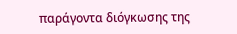παράγοντα διόγκωσης της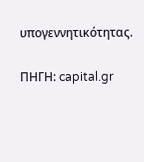υπογεννητικότητας.

ΠΗΓΗ: capital.gr